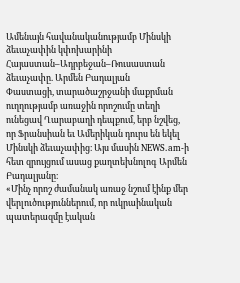Ամենայն հավանականությամբ Մինսկի ձեւաչափին կփոխարինի Հայաստան–Ադրբեջան–Ռուսաստան ձեւաչափը. Արմեն Բադալյան
Փաստացի, տարածաշրջանի մաքրման ուղղությամբ առաջին որոշումը տեղի ունեցավ Ղարաբաղի դեպքում, երբ նշվեց, որ Ֆրանսիան եւ Ամերիկան դուրս են եկել Մինսկի ձեւաչափից։ Այս մասին NEWS.am-ի հետ զրույցում ասաց քաղտեխնոլոգ Արմեն Բադալյանը։
«Մինչ որոշ ժամանակ առաջ նշում էինք մեր վերլուծություններում, որ ուկրաինական պատերազմը էական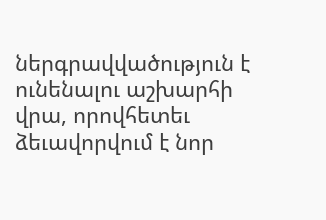ներգրավվածություն է ունենալու աշխարհի վրա, որովհետեւ ձեւավորվում է նոր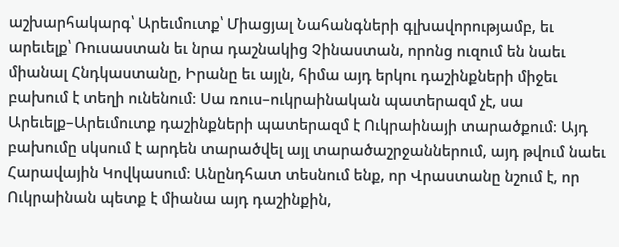աշխարհակարգ՝ Արեւմուտք՝ Միացյալ Նահանգների գլխավորությամբ, եւ արեւելք՝ Ռուսաստան եւ նրա դաշնակից Չինաստան, որոնց ուզում են նաեւ միանալ Հնդկաստանը, Իրանը եւ այլն, հիմա այդ երկու դաշինքների միջեւ բախում է տեղի ունենում։ Սա ռուս–ուկրաինական պատերազմ չէ, սա Արեւելք–Արեւմուտք դաշինքների պատերազմ է Ուկրաինայի տարածքում։ Այդ բախումը սկսում է արդեն տարածվել այլ տարածաշրջաններում, այդ թվում նաեւ Հարավային Կովկասում։ Անընդհատ տեսնում ենք, որ Վրաստանը նշում է, որ Ուկրաինան պետք է միանա այդ դաշինքին,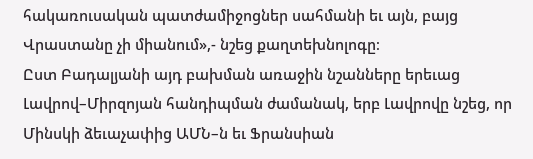հակառուսական պատժամիջոցներ սահմանի եւ այն, բայց Վրաստանը չի միանում»,- նշեց քաղտեխնոլոգը։
Ըստ Բադալյանի այդ բախման առաջին նշանները երեւաց Լավրով–Միրզոյան հանդիպման ժամանակ, երբ Լավրովը նշեց, որ Մինսկի ձեւաչափից ԱՄՆ–ն եւ Ֆրանսիան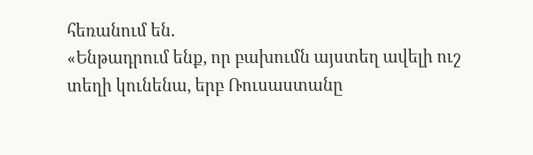հեռանում են.
«Ենթադրում ենք, որ բախումն այստեղ ավելի ուշ տեղի կունենա, երբ Ռուսաստանը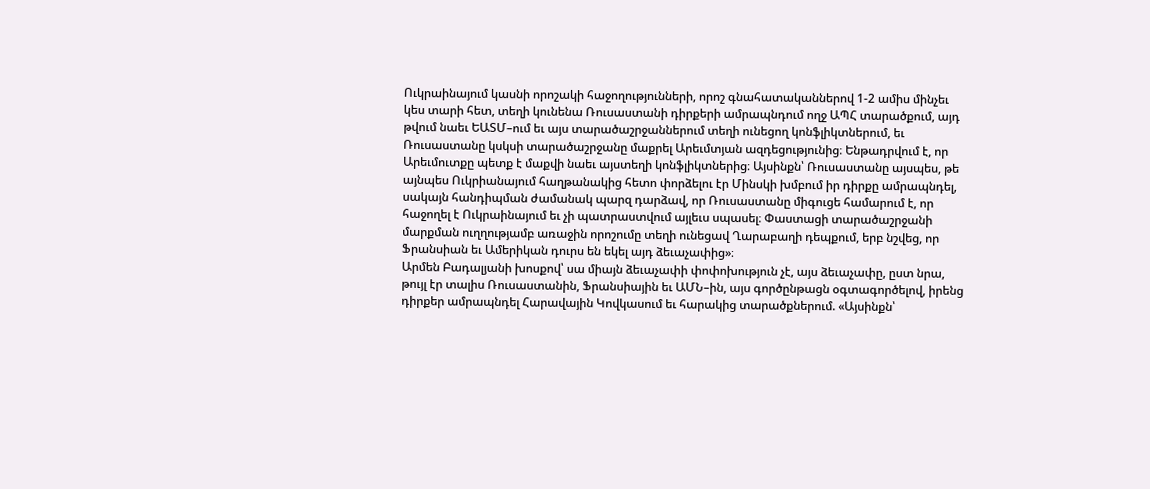Ուկրաինայում կասնի որոշակի հաջողությունների, որոշ գնահատականներով 1-2 ամիս մինչեւ կես տարի հետ, տեղի կունենա Ռուսաստանի դիրքերի ամրապնդում ողջ ԱՊՀ տարածքում, այդ թվում նաեւ ԵԱՏՄ–ում եւ այս տարածաշրջաններում տեղի ունեցող կոնֆլիկտներում, եւ Ռուսաստանը կսկսի տարածաշրջանը մաքրել Արեւմտյան ազդեցությունից։ Ենթադրվում է, որ Արեւմուտքը պետք է մաքվի նաեւ այստեղի կոնֆլիկտներից։ Այսինքն՝ Ռուսաստանը այսպես, թե այնպես Ուկրիանայում հաղթանակից հետո փորձելու էր Մինսկի խմբում իր դիրքը ամրապնդել, սակայն հանդիպման ժամանակ պարզ դարձավ, որ Ռուսաստանը միգուցե համարում է, որ հաջողել է Ուկրաինայում եւ չի պատրաստվում այլեւս սպասել։ Փաստացի տարածաշրջանի մարքման ուղղությամբ առաջին որոշումը տեղի ունեցավ Ղարաբաղի դեպքում, երբ նշվեց, որ Ֆրանսիան եւ Ամերիկան դուրս են եկել այդ ձեւաչափից»։
Արմեն Բադալյանի խոսքով՝ սա միայն ձեւաչափի փոփոխություն չէ, այս ձեւաչափը, ըստ նրա, թույլ էր տալիս Ռուսաստանին, Ֆրանսիային եւ ԱՄՆ–ին, այս գործընթացն օգտագործելով, իրենց դիրքեր ամրապնդել Հարավային Կովկասում եւ հարակից տարածքներում. «Այսինքն՝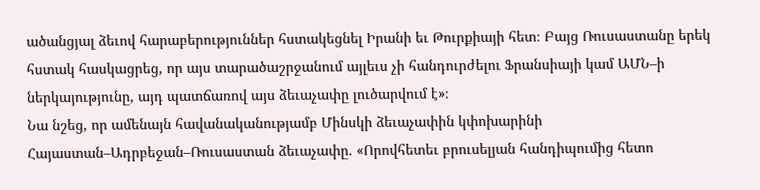ածանցյալ ձեւով հարաբերություններ հստակեցնել Իրանի եւ Թուրքիայի հետ։ Բայց Ռուսաստանը երեկ հստակ հասկացրեց, որ այս տարածաշրջանում այլեւս չի հանդուրժելու Ֆրանսիայի կամ ԱՄՆ–ի ներկայությունը, այդ պատճառով այս ձեւաչափը լուծարվում է»։
Նա նշեց, որ ամենայն հավանականությամբ Մինսկի ձեւաչափին կփոխարինի Հայաստան–Ադրբեջան–Ռուսաստան ձեւաչափը. «Որովհետեւ բրուսելյան հանդիպումից հետո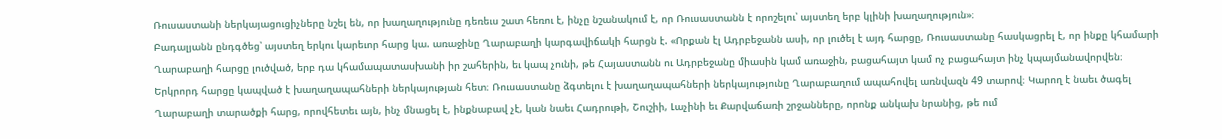Ռուսաստանի ներկայացուցիչները նշել են, որ խաղաղությունը դեռեւս շատ հեռու է, ինչը նշանակում է, որ Ռուսաստանն է որոշելու՝ այստեղ երբ կլինի խաղաղություն»։
Բադալյանն ընդգծեց՝ այստեղ երկու կարեւոր հարց կա. առաջինը Ղարաբաղի կարգավիճակի հարցն է. «Որքան էլ Ադրբեջանն ասի, որ լուծել է այդ հարցը, Ռուսաստանը հասկացրել է, որ ինքը կհամարի Ղարաբաղի հարցը լուծված, երբ դա կհամապատասխանի իր շահերին, եւ կապ չունի, թե Հայաստանն ու Ադրբեջանը միասին կամ առաջին, բացահայտ կամ ոչ բացահայտ ինչ կպայմանավորվեն։ Երկրորդ հարցը կապված է խաղաղապահների ներկայության հետ։ Ռուսաստանը ձգտելու է խաղաղապահների ներկայությունը Ղարաբաղում ապահովել առնվազն 49 տարով։ Կարող է նաեւ ծագել Ղարաբաղի տարածքի հարց, որովհետեւ այն, ինչ մնացել է, ինքնաբավ չէ, կան նաեւ Հադրութի, Շուշիի, Լաչինի եւ Քարվաճառի շրջանները, որոնք անկախ նրանից, թե ում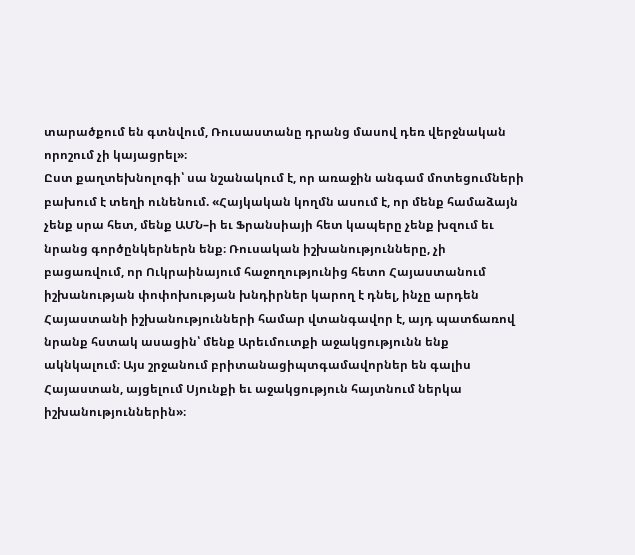տարածքում են գտնվում, Ռուսաստանը դրանց մասով դեռ վերջնական որոշում չի կայացրել»։
Ըստ քաղտեխնոլոգի՝ սա նշանակում է, որ առաջին անգամ մոտեցումների բախում է տեղի ունենում. «Հայկական կողմն ասում է, որ մենք համաձայն չենք սրա հետ, մենք ԱՄՆ–ի եւ Ֆրանսիայի հետ կապերը չենք խզում եւ նրանց գործընկերներն ենք։ Ռուսական իշխանությունները, չի բացառվում, որ Ուկրաինայում հաջողությունից հետո Հայաստանում իշխանության փոփոխության խնդիրներ կարող է դնել, ինչը արդեն Հայաստանի իշխանությունների համար վտանգավոր է, այդ պատճառով նրանք հստակ ասացին՝ մենք Արեւմուտքի աջակցությունն ենք ակնկալում։ Այս շրջանում բրիտանացիպտգամավորներ են գալիս Հայաստան, այցելում Սյունքի եւ աջակցություն հայտնում ներկա իշխանություններին»։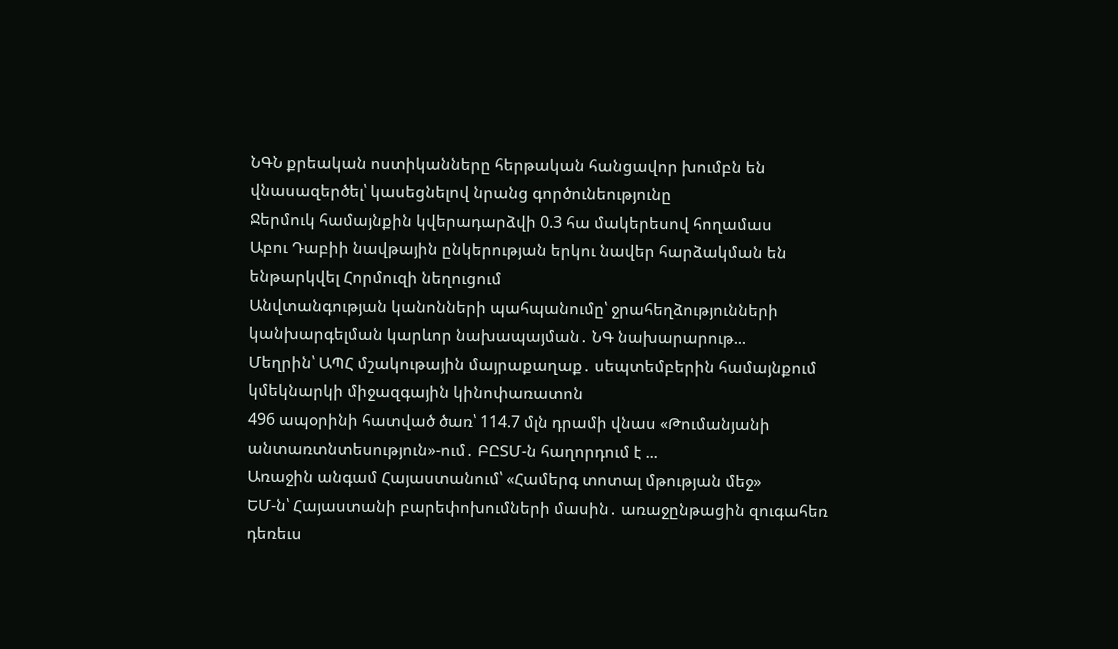ՆԳՆ քրեական ոստիկանները հերթական հանցավոր խումբն են վնասազերծել՝ կասեցնելով նրանց գործունեությունը
Ջերմուկ համայնքին կվերադարձվի 0.3 հա մակերեսով հողամաս
Աբու Դաբիի նավթային ընկերության երկու նավեր հարձակման են ենթարկվել Հորմուզի նեղուցում
Անվտանգության կանոնների պահպանումը՝ ջրահեղձությունների կանխարգելման կարևոր նախապայման․ ՆԳ նախարարութ...
Մեղրին՝ ԱՊՀ մշակութային մայրաքաղաք․ սեպտեմբերին համայնքում կմեկնարկի միջազգային կինոփառատոն
496 ապօրինի հատված ծառ՝ 114.7 մլն դրամի վնաս «Թումանյանի անտառտնտեսություն»-ում․ ԲԸՏՄ-ն հաղորդում է ...
Առաջին անգամ Հայաստանում՝ «Համերգ տոտալ մթության մեջ»
ԵՄ-ն՝ Հայաստանի բարեփոխումների մասին․ առաջընթացին զուգահեռ դեռեւս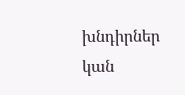խնդիրներ կան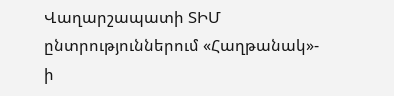Վաղարշապատի ՏԻՄ ընտրություններում «Հաղթանակ»- ի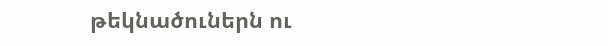թեկնածուներն ու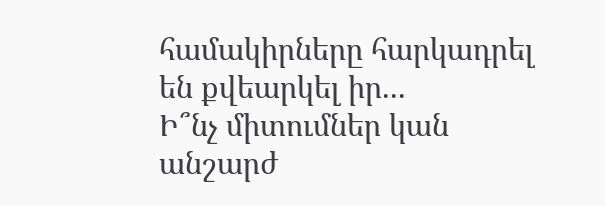համակիրները հարկադրել են քվեարկել իր...
Ի՞նչ միտումներ կան անշարժ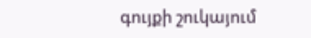գույքի շուկայում